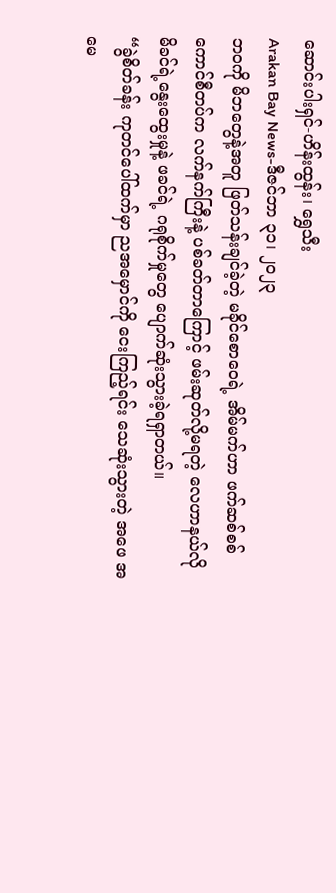ဆောင်းပါးရှင်-ဟိန်းထွန်း၊ ရွှေသီး
Arakan Bay News-ဒီဇင်ဘာ ၃၁၊ ၂၀၂၃
ဘဝကို မိဘတွေနဲ့အတူ ဖြတ်သန်းချင်ခဲ့တဲ့ မခိုင်စောဝေရဲ့ အိမ်မက်ဟာ ဖက်ဆစ်စစ်ကောင်စီတပ်က လက်နက်ကြီးနဲ့ ပစ်ခတ်တာကြောင့် ဖမ်းဆုတ်လို့မရတဲ့ လေဟာနယ်လို မိခင်ရဲ့နွေးထွေးမှုနဲ့ ဖခင်ရဲ့ ဂရုစိုက်မှုတွေ ပျောက်ဆုံးသွားခဲ့ရရှာတယ်။
“ခွဲစိတ်ခန်း ကုတင်ပေါ်ထက်မှာ ညအမှောင်ကို ငေးကြည့်ရင်း သေဆုံးသွားတဲ့ အဖေ အမေ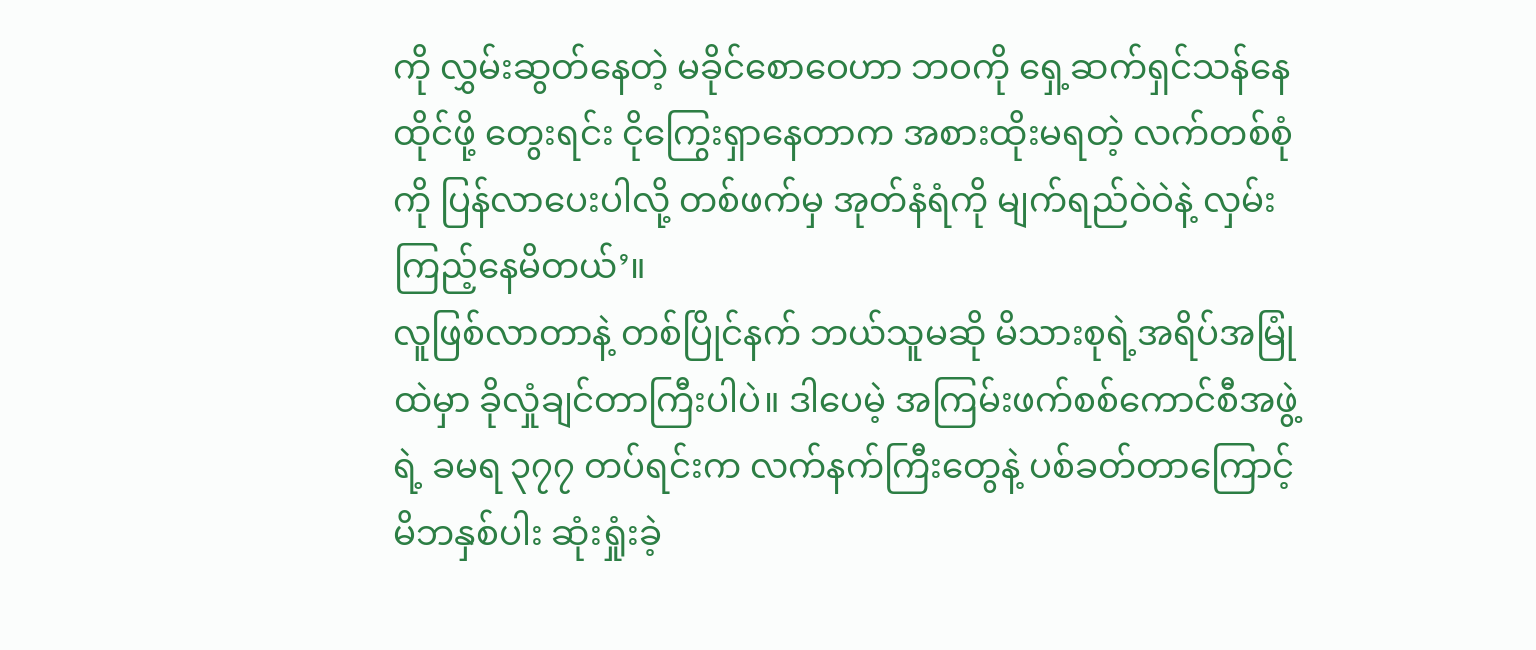ကို လွှမ်းဆွတ်နေတဲ့ မခိုင်စောဝေဟာ ဘဝကို ရှေ့ဆက်ရှင်သန်နေထိုင်ဖို့ တွေးရင်း ငိုကြွေးရှာနေတာက အစားထိုးမရတဲ့ လက်တစ်စုံကို ပြန်လာပေးပါလို့ တစ်ဖက်မှ အုတ်နံရံကို မျက်ရည်ဝဲဝဲနဲ့ လှမ်းကြည့်နေမိတယ်’။
လူဖြစ်လာတာနဲ့ တစ်ပြိုင်နက် ဘယ်သူမဆို မိသားစုရဲ့အရိပ်အမြုံထဲမှာ ခိုလှုံချင်တာကြီးပါပဲ။ ဒါပေမဲ့ အကြမ်းဖက်စစ်ကောင်စီအဖွဲ့ရဲ့ ခမရ ၃၇၇ တပ်ရင်းက လက်နက်ကြီးတွေနဲ့ ပစ်ခတ်တာကြောင့် မိဘနှစ်ပါး ဆုံးရှုံးခဲ့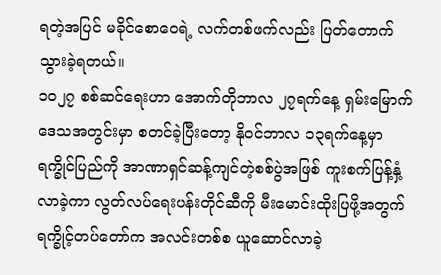ရတဲ့အပြင် မခိုင်စောဝေရဲ့ လက်တစ်ဖက်လည်း ပြတ်တောက်သွားခဲ့ရတယ်။
၁၀၂၇ စစ်ဆင်ရေးဟာ အောက်တိုဘာလ ၂၇ရက်နေ့ ရှမ်းမြောက်ဒေသအတွင်းမှာ စတင်ခဲ့ပြီးတော့ နိုဝင်ဘာလ ၁၃ရက်နေ့မှာ ရက္ခိုင်ပြည်ကို အာဏာရှင်ဆန့်ကျင်တဲ့စစ်ပွဲအဖြစ် ကူးစက်ပြန့်နှံ့လာခဲ့ကာ လွတ်လပ်ရေးပန်းတိုင်ဆီကို မီးမောင်းထိုးပြဖို့အတွက် ရက္ခိုင့်တပ်တော်က အလင်းတစ်စ ယူဆောင်လာခဲ့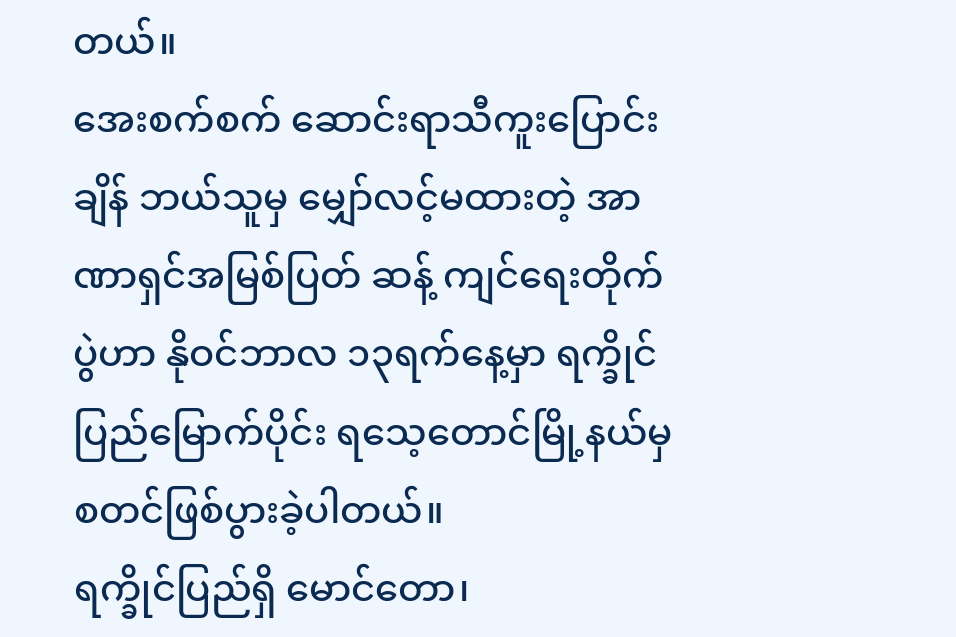တယ်။
အေးစက်စက် ဆောင်းရာသီကူးပြောင်းချိန် ဘယ်သူမှ မျှော်လင့်မထားတဲ့ အာဏာရှင်အမြစ်ပြတ် ဆန့် ကျင်ရေးတိုက်ပွဲဟာ နိုဝင်ဘာလ ၁၃ရက်နေ့မှာ ရက္ခိုင်ပြည်မြောက်ပိုင်း ရသေ့တောင်မြို့နယ်မှ စတင်ဖြစ်ပွားခဲ့ပါတယ်။
ရက္ခိုင်ပြည်ရှိ မောင်တော၊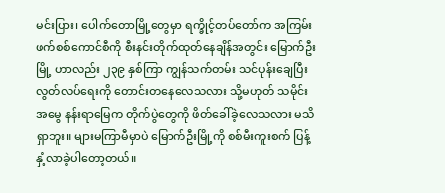မင်းပြား၊ ပေါက်တောမြို့တွေမှာ ရက္ခိုင့်တပ်တော်က အကြမ်းဖက်စစ်ကောင်စီကို စီးနင်းတိုက်ထုတ်နေချိန်အတွင်း မြောက်ဦးမြို့ ဟာလည်း ၂၃၉ နှစ်ကြာ ကျွန်သက်တမ်း သင်ပုန်းချေပြီး လွတ်လပ်ရေးကို တောင်းတနေလေသလား သို့မဟုတ် သမိုင်းအမွေ နန်းရာမြေက တိုက်ပွဲတွေကို ဖိတ်ခေါ်ခဲ့လေသလား မသိရှာဘူး။ များမကြာမီမှာပဲ မြောက်ဦးမြို့ကို စစ်မီးကူးစက် ပြန့်နှံ့လာခဲ့ပါတော့တယ်။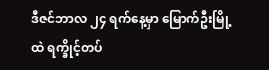ဒီဇင်ဘာလ ၂၄ ရက်နေ့မှာ မြောက်ဦးမြို့ထဲ ရက္ခိုင့်တပ်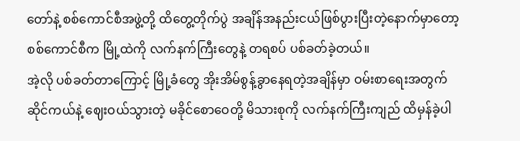တော်နဲ့ စစ်ကောင်စီအဖွဲ့တို့ ထိတွေ့တိုက်ပွဲ အချိန်အနည်းငယ်ဖြစ်ပွားပြီးတဲ့နောက်မှာတော့ စစ်ကောင်စီက မြို့ထဲကို လက်နက်ကြီးတွေနဲ့ တရစပ် ပစ်ခတ်ခဲ့တယ်။
အဲ့လို ပစ်ခတ်တာကြောင့် မြို့ခံတွေ အိုးအိမ်စွန့်ခွာနေရတဲ့အချိန်မှာ ဝမ်းစာရေးအတွက် ဆိုင်ကယ်နဲ့ ဈေးဝယ်သွားတဲ့ မခိုင်စောဝေတို့ မိသားစုကို လက်နက်ကြီးကျည် ထိမှန်ခဲ့ပါ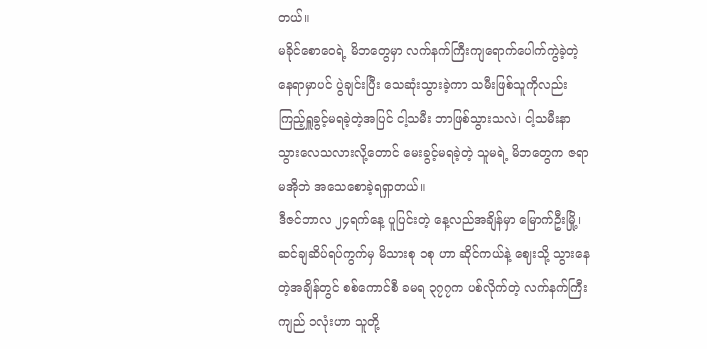တယ်။
မခိုင်စောဝေရဲ့ မိဘတွေမှာ လက်နက်ကြီးကျရောက်ပေါက်ကွဲခဲ့တဲ့ နေရာမှာပင် ပွဲချင်းပြီး သေဆုံးသွားခဲ့ကာ သမီးဖြစ်သူကိုလည်း ကြည့်ရှူခွင့်မရခဲ့တဲ့အပြင် ငါ့သမီး ဘာဖြစ်သွားသလဲ၊ ငါ့သမီးနာသွားလေသလားလို့တောင် မေးခွင့်မရခဲ့တဲ့ သူမရဲ့ မိဘတွေက ဇရာမအိုဘဲ အသေစောခဲ့ရရှာတယ်။
ဒီဇင်ဘာလ ၂၄ရက်နေ့ ပူပြင်းတဲ့ နေ့လည်အချိန်မှာ မြောက်ဦးမြို့၊ ဆင်ချဆိပ်ရပ်ကွက်မှ မိသားစု ၁စု ဟာ ဆိုင်ကယ်နဲ့ ဈေးသို့ သွားနေတဲ့အချိန်တွင် စစ်ကောင်စီ ခမရ ၃၇၇က ပစ်လိုက်တဲ့ လက်နက်ကြီးကျည် ၁လုံးဟာ သူတို့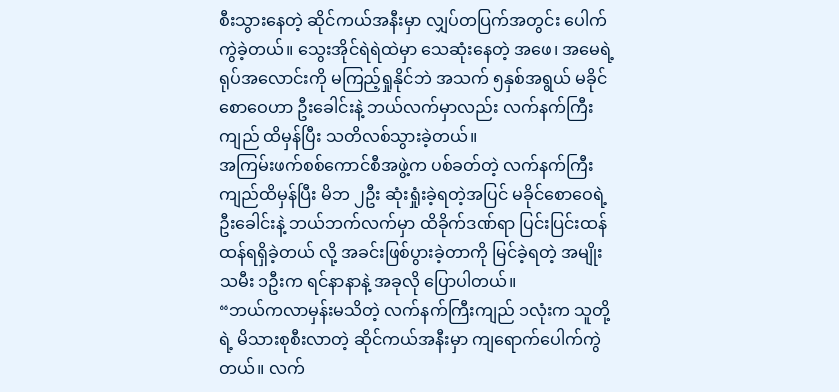စီးသွားနေတဲ့ ဆိုင်ကယ်အနီးမှာ လျှပ်တပြက်အတွင်း ပေါက်ကွဲခဲ့တယ်။ သွေးအိုင်ရဲရဲထဲမှာ သေဆုံးနေတဲ့ အဖေ၊ အမေရဲ့ ရုပ်အလောင်းကို မကြည့်ရှုနိုင်ဘဲ အသက် ၅နှစ်အရွယ် မခိုင်စောဝေဟာ ဦးခေါင်းနဲ့ ဘယ်လက်မှာလည်း လက်နက်ကြီးကျည် ထိမှန်ပြီး သတိလစ်သွားခဲ့တယ်။
အကြမ်းဖက်စစ်ကောင်စီအဖွဲ့က ပစ်ခတ်တဲ့ လက်နက်ကြီးကျည်ထိမှန်ပြီး မိဘ ၂ဦး ဆုံးရှုံးခဲ့ရတဲ့အပြင် မခိုင်စောဝေရဲ့ ဦးခေါင်းနဲ့ ဘယ်ဘက်လက်မှာ ထိခိုက်ဒဏ်ရာ ပြင်းပြင်းထန်ထန်ရရှိခဲ့တယ် လို့ အခင်းဖြစ်ပွားခဲ့တာကို မြင်ခဲ့ရတဲ့ အမျိုးသမီး ၁ဦးက ရင်နာနာနဲ့ အခုလို ပြောပါတယ်။
“ဘယ်ကလာမှန်းမသိတဲ့ လက်နက်ကြီးကျည် ၁လုံးက သူတို့ရဲ့ မိသားစုစီးလာတဲ့ ဆိုင်ကယ်အနီးမှာ ကျရောက်ပေါက်ကွဲတယ်။ လက်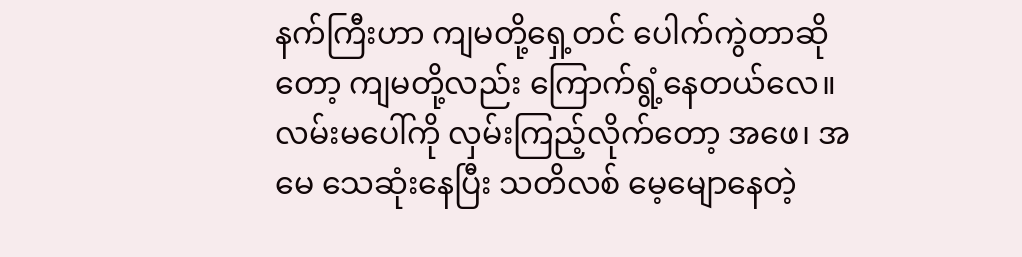နက်ကြီးဟာ ကျမတို့ရှေ့တင် ပေါက်ကွဲတာဆိုတော့ ကျမတို့လည်း ကြောက်ရွံ့နေတယ်လေ။ လမ်းမပေါ်ကို လှမ်းကြည့်လိုက်တော့ အဖေ၊ အမေ သေဆုံးနေပြီး သတိလစ် မေ့မျောနေတဲ့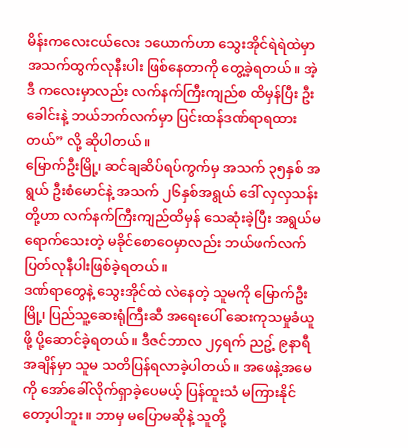မိန်းကလေးငယ်လေး ၁ယောက်ဟာ သွေးအိုင်ရဲရဲထဲမှာ အသက်ထွက်လုနီးပါး ဖြစ်နေတာကို တွေ့ခဲ့ရတယ်။ အဲ့ဒီ ကလေးမှာလည်း လက်နက်ကြီးကျည်စ ထိမှန်ပြီး ဦးခေါင်းနဲ့ ဘယ်ဘက်လက်မှာ ပြင်းထန်ဒဏ်ရာရထားတယ်” လို့ ဆိုပါတယ်။
မြောက်ဦးမြို့၊ ဆင်ချဆိပ်ရပ်ကွက်မှ အသက် ၃၅နှစ် အရွယ် ဦးစံမောင်နဲ့ အသက် ၂၆နှစ်အရွယ် ဒေါ် လှလှသန်းတို့ဟာ လက်နက်ကြီးကျည်ထိမှန် သေဆုံးခဲ့ပြီး အရွယ်မရောက်သေးတဲ့ မခိုင်စောဝေမှာလည်း ဘယ်ဖက်လက် ပြတ်လုနီပါးဖြစ်ခဲ့ရတယ်။
ဒဏ်ရာတွေနဲ့ သွေးအိုင်ထဲ လဲနေတဲ့ သူမကို မြောက်ဦးမြို့၊ ပြည်သူ့ဆေးရုံကြီးဆီ အရေးပေါ် ဆေးကုသမှုခံယူဖို့ ပို့ဆောင်ခဲ့ရတယ်။ ဒီဇင်ဘာလ ၂၄ရက် ညဥ့် ၉နာရီအချိန်မှာ သူမ သတိပြန်ရလာခဲ့ပါတယ်။ အဖေနဲ့အမေကို အော်ခေါ်လိုက်ရှာခဲ့ပေမယ့် ပြန်ထူးသံ မကြားနိုင်တော့ပါဘူး။ ဘာမှ မပြောမဆိုနဲ့ သူတို့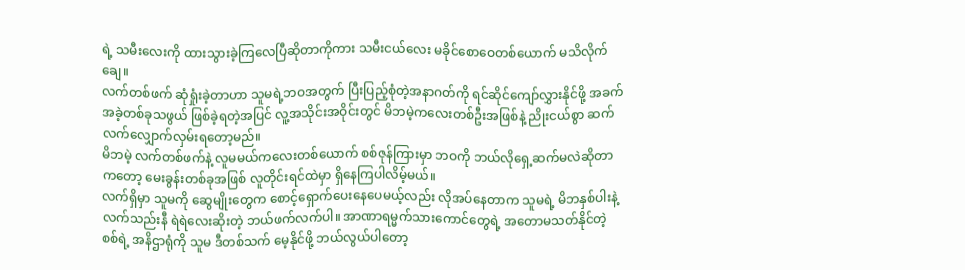ရဲ့ သမီးလေးကို ထားသွားခဲ့ကြလေပြီဆိုတာကိုကား သမီးငယ်လေး မခိုင်စောဝေတစ်ယောက် မသိလိုက်ချေ။
လက်တစ်ဖက် ဆုံရှုံးခဲ့တာဟာ သူမရဲ့ဘဝအတွက် ပြီးပြည့်စုံတဲ့အနာဂတ်ကို ရင်ဆိုင်ကျော်လွှားနိုင်ဖို့ အခက်အခဲ့တစ်ခုသဖွယ် ဖြစ်ခဲ့ရတဲ့အပြင် လူ့အသိုင်းအဝိုင်းတွင် မိဘမဲ့ကလေးတစ်ဦးအဖြစ်နဲ့ ညိုးငယ်စွာ ဆက်လက်လျှောက်လှမ်းရတော့မည်။
မိဘမဲ့ လက်တစ်ဖက်နဲ့ လူမမယ်ကလေးတစ်ယောက် စစ်ဇုန်ကြားမှာ ဘဝကို ဘယ်လိုရှေ့ဆက်မလဲဆိုတာကတော့ မေးခွန်းတစ်ခုအဖြစ် လူတိုင်းရင်ထဲမှာ ရှိနေကြပါလိမ့်မယ်။
လက်ရှိမှာ သူမကို ဆွေမျိုးတွေက စောင့်ရှောက်ပေးနေပေမယ့်လည်း လိုအပ်နေတာက သူမရဲ့ မိဘနှစ်ပါးနဲ့ လက်သည်းနီ ရဲရဲလေးဆိုးတဲ့ ဘယ်ဖက်လက်ပါ။ အာဏာရမ္မက်သားကောင်တွေရဲ့ အတောမသတ်နိုင်တဲ့ စစ်ရဲ့ အနိဌာရုံကို သူမ ဒီတစ်သက် မေ့နိုင်ဖို့ ဘယ်လွယ်ပါတော့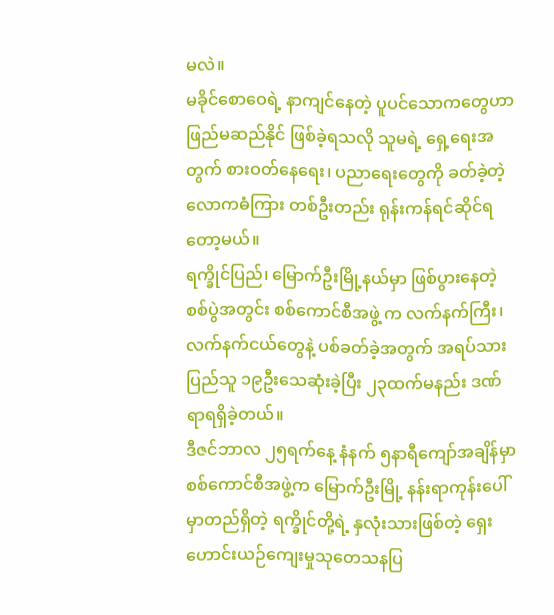မလဲ။
မခိုင်စောဝေရဲ့ နာကျင်နေတဲ့ ပူပင်သောကတွေဟာ ဖြည်မဆည်နိုင် ဖြစ်ခဲ့ရသလို သူမရဲ့ ရှေ့ရေးအတွက် စားဝတ်နေရေး၊ ပညာရေးတွေကို ခတ်ခဲ့တဲ့ လောကဓံကြား တစ်ဦးတည်း ရုန်းကန်ရင်ဆိုင်ရတော့မယ်။
ရက္ခိုင်ပြည်၊ မြောက်ဦးမြို့နယ်မှာ ဖြစ်ပွားနေတဲ့ စစ်ပွဲအတွင်း စစ်ကောင်စီအဖွဲ့ က လက်နက်ကြီး၊ လက်နက်ငယ်တွေနဲ့ ပစ်ခတ်ခဲ့အတွက် အရပ်သားပြည်သူ ၁၉ဦးသေဆုံးခဲ့ပြီး ၂၃ထက်မနည်း ဒဏ်ရာရရှိခဲ့တယ်။
ဒီဇင်ဘာလ ၂၅ရက်နေ့ နံနက် ၅နာရီကျော်အချိန်မှာ စစ်ကောင်စီအဖွဲ့က မြောက်ဦးမြို့ နန်းရာကုန်းပေါ်မှာတည်ရှိတဲ့ ရက္ခိုင်တို့ရဲ့ နှလုံးသားဖြစ်တဲ့ ရှေးဟောင်းယဉ်ကျေးမှုသုတေသနပြ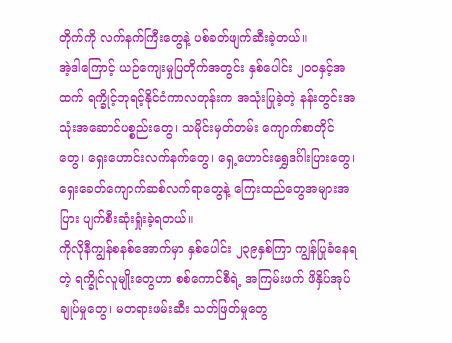တိုက်ကို လက်နက်ကြီးတွေနဲ့ ပစ်ခတ်ဖျက်ဆီးခဲ့တယ်။
အဲ့ဒါကြောင့် ယဉ်ကျေးမှုပြတိုက်အတွင်း နှစ်ပေါင်း ၂၀၀နှင့်အထက် ရက္ခိုင့်ဘုရင့်နိုင်ငံကာလတုန်းက အသုံးပြုခဲ့တဲ့ နန်းတွင်းအသုံးအဆောင်ပစ္စည်းတွေ၊ သမိုင်းမှတ်တမ်း ကျောက်စာတိုင်တွေ၊ ရှေးဟောင်းလက်နက်တွေ၊ ရှေ့ဟောင်းရွှေဒင်္ဂါးပြားတွေ၊ ရှေးခေတ်ကျောက်ဆစ်လက်ရာတွေနဲ့ ကြေးထည်တွေအများအပြား ပျက်စီးဆုံးရှုံးခဲ့ရတယ်။
ကိုလိုနီကျွန်စနစ်အောက်မှာ နှစ်ပေါင်း ၂၃၉နှစ်ကြာ ကျွန်ပြုခံနေရတဲ့ ရက္ခိုင်လူမျိုးတွေဟာ စစ်ကောင်စီရဲ့ အကြမ်းဖက် ဖိနှိပ်အုပ်ချုပ်မှုတွေ၊ မတရားဖမ်းဆီး သတ်ဖြတ်မှုတွေ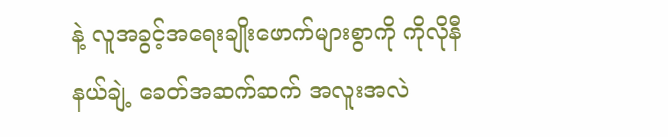နဲ့ လူအခွင့်အရေးချိုးဖောက်များစွာကို ကိုလိုနီနယ်ချဲ့ ခေတ်အဆက်ဆက် အလူးအလဲ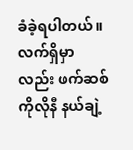ခံခဲ့ရပါတယ်။ လက်ရှိမှာလည်း ဖက်ဆစ်ကိုလိုနီ နယ်ချဲ့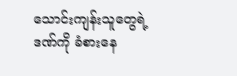သောင်းကျန်းသူတွေရဲ့ ဒဏ်ကို ခံစားနေ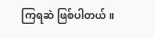ကြရဆဲ ဖြစ်ပါတယ်။